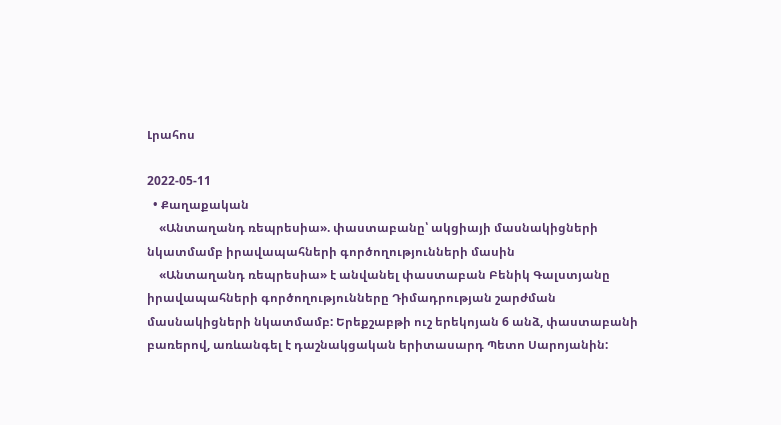Լրահոս

2022-05-11
  • Քաղաքական
    «Անտաղանդ ռեպրեսիա». փաստաբանը՝ ակցիայի մասնակիցների նկատմամբ իրավապահների գործողությունների մասին
    «Անտաղանդ ռեպրեսիա» է անվանել փաստաբան Բենիկ Գալստյանը իրավապահների գործողությունները Դիմադրության շարժման մասնակիցների նկատմամբ: Երեքշաբթի ուշ երեկոյան 6 անձ, փաստաբանի բառերով, առևանգել է դաշնակցական երիտասարդ Պետո Սարոյանին: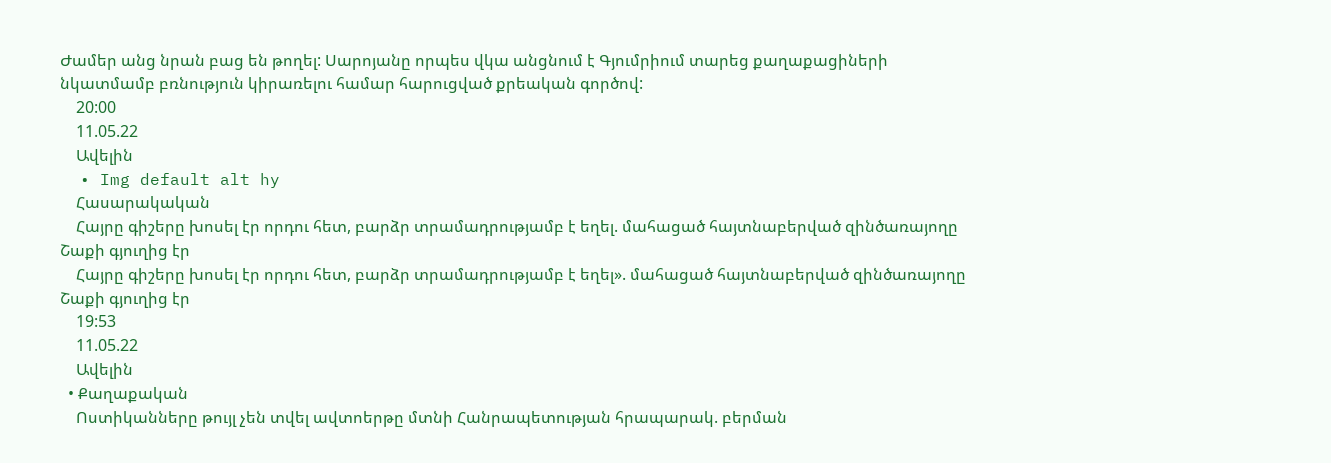Ժամեր անց նրան բաց են թողել: Սարոյանը որպես վկա անցնում է Գյումրիում տարեց քաղաքացիների նկատմամբ բռնություն կիրառելու համար հարուցված քրեական գործով:
    20:00
    11.05.22
    Ավելին
  • Img default alt hy
    Հասարակական
    Հայրը գիշերը խոսել էր որդու հետ, բարձր տրամադրությամբ է եղել. մահացած հայտնաբերված զինծառայողը Շաքի գյուղից էր
    Հայրը գիշերը խոսել էր որդու հետ, բարձր տրամադրությամբ է եղել». մահացած հայտնաբերված զինծառայողը Շաքի գյուղից էր
    19:53
    11.05.22
    Ավելին
  • Քաղաքական
    Ոստիկանները թույլ չեն տվել ավտոերթը մտնի Հանրապետության հրապարակ. բերման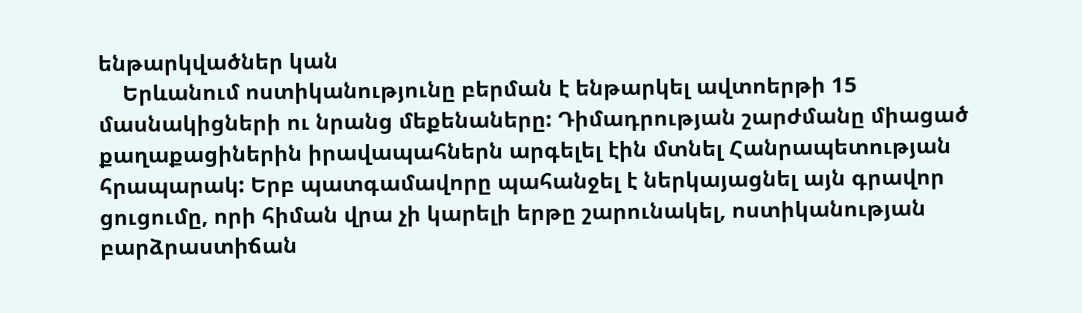ենթարկվածներ կան
    Երևանում ոստիկանությունը բերման է ենթարկել ավտոերթի 15 մասնակիցների ու նրանց մեքենաները: Դիմադրության շարժմանը միացած քաղաքացիներին իրավապահներն արգելել էին մտնել Հանրապետության հրապարակ: Երբ պատգամավորը պահանջել է ներկայացնել այն գրավոր ցուցումը, որի հիման վրա չի կարելի երթը շարունակել, ոստիկանության բարձրաստիճան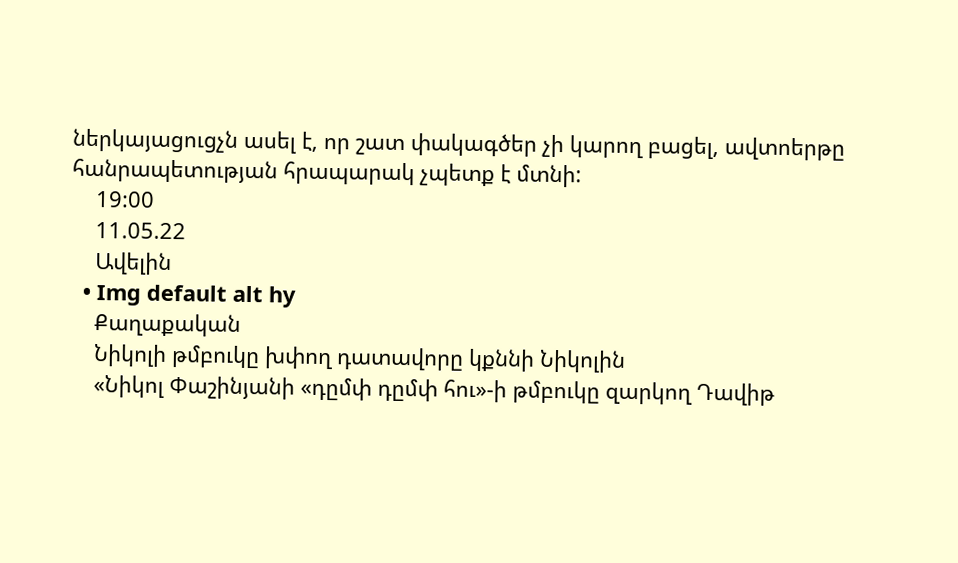ներկայացուցչն ասել է, որ շատ փակագծեր չի կարող բացել, ավտոերթը հանրապետության հրապարակ չպետք է մտնի:
    19:00
    11.05.22
    Ավելին
  • Img default alt hy
    Քաղաքական
    Նիկոլի թմբուկը խփող դատավորը կքննի Նիկոլին
    «Նիկոլ Փաշինյանի «դըմփ դըմփ հու»-ի թմբուկը զարկող Դավիթ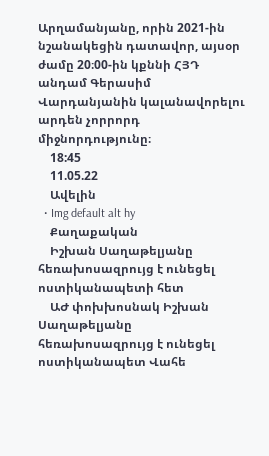Արղամանյանը, որին 2021-ին նշանակեցին դատավոր, այսօր ժամը 20։00-ին կքննի ՀՅԴ անդամ Գերասիմ Վարդանյանին կալանավորելու արդեն չորրորդ միջնորդությունը։
    18:45
    11.05.22
    Ավելին
  • Img default alt hy
    Քաղաքական
    Իշխան Սաղաթելյանը հեռախոսազրույց է ունեցել ոստիկանապետի հետ
    ԱԺ փոխխոսնակ Իշխան Սաղաթելյանը հեռախոսազրույց է ունեցել ոստիկանապետ Վահե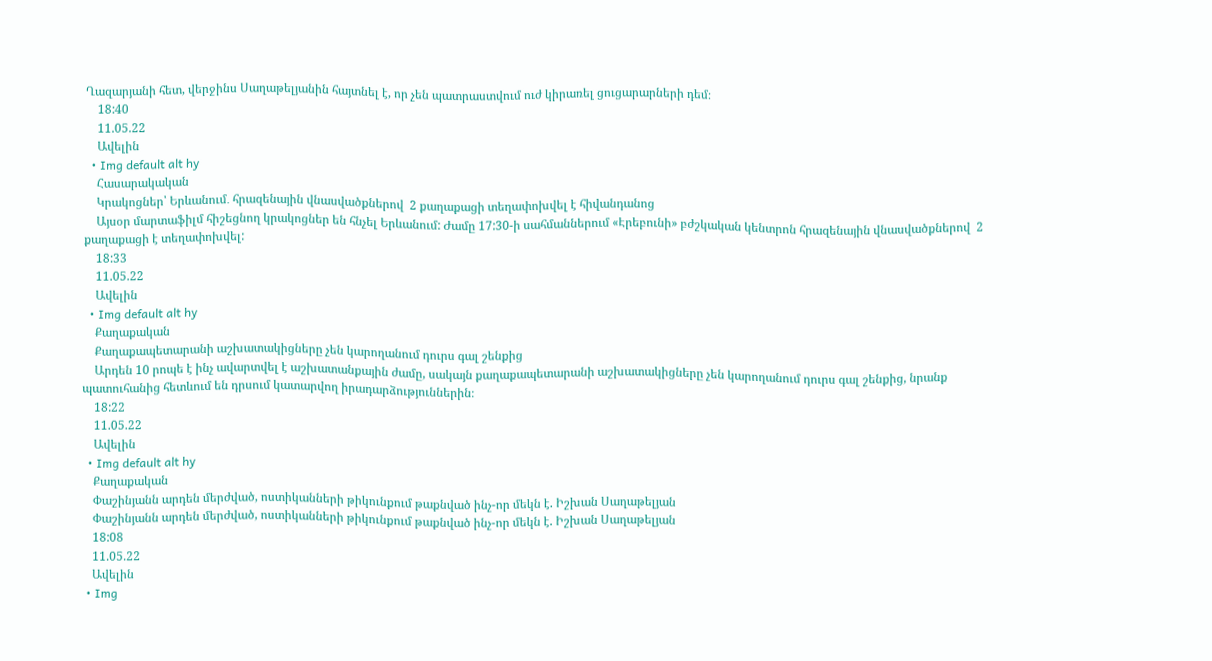Ղազարյանի հետ, վերջինս Սաղաթելյանին հայտնել է, որ չեն պատրաստվում ուժ կիրառել ցուցարարների դեմ։
    18:40
    11.05.22
    Ավելին
  • Img default alt hy
    Հասարակական
    Կրակոցներ՝ Երևանում․ հրազենային վնասվածքներով  2 քաղաքացի տեղափոխվել է հիվանդանոց
    Այսօր մարտաֆիլմ հիշեցնող կրակոցներ են հնչել Երևանում: Ժամը 17:30-ի սահմաններում «Էրեբունի» բժշկական կենտրոն հրազենային վնասվածքներով  2 քաղաքացի է տեղափոխվել:
    18:33
    11.05.22
    Ավելին
  • Img default alt hy
    Քաղաքական
    Քաղաքապետարանի աշխատակիցները չեն կարողանում դուրս գալ շենքից
    Արդեն 10 րոպե է ինչ ավարտվել է աշխատանքային ժամը, սակայն քաղաքապետարանի աշխատակիցները չեն կարողանում դուրս գալ շենքից, նրանք պատուհանից հետևում են դրսում կատարվող իրադարձություններին։
    18:22
    11.05.22
    Ավելին
  • Img default alt hy
    Քաղաքական
    Փաշինյանն արդեն մերժված, ոստիկանների թիկունքում թաքնված ինչ-որ մեկն է. Իշխան Սաղաթելյան
    Փաշինյանն արդեն մերժված, ոստիկանների թիկունքում թաքնված ինչ-որ մեկն է. Իշխան Սաղաթելյան
    18:08
    11.05.22
    Ավելին
  • Img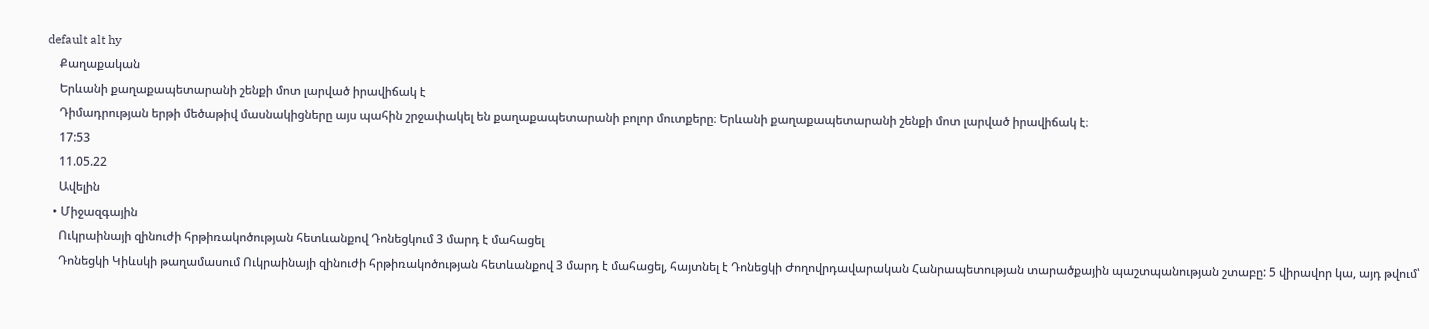default alt hy
    Քաղաքական
    Երևանի քաղաքապետարանի շենքի մոտ լարված իրավիճակ է
    Դիմադրության երթի մեծաթիվ մասնակիցները այս պահին շրջափակել են քաղաքապետարանի բոլոր մուտքերը։ Երևանի քաղաքապետարանի շենքի մոտ լարված իրավիճակ է։
    17:53
    11.05.22
    Ավելին
  • Միջազգային
    Ուկրաինայի զինուժի հրթիռակոծության հետևանքով Դոնեցկում 3 մարդ է մահացել
    Դոնեցկի Կիևսկի թաղամասում Ուկրաինայի զինուժի հրթիռակոծության հետևանքով 3 մարդ է մահացել, հայտնել է Դոնեցկի Ժողովրդավարական Հանրապետության տարածքային պաշտպանության շտաբը: 5 վիրավոր կա, այդ թվում՝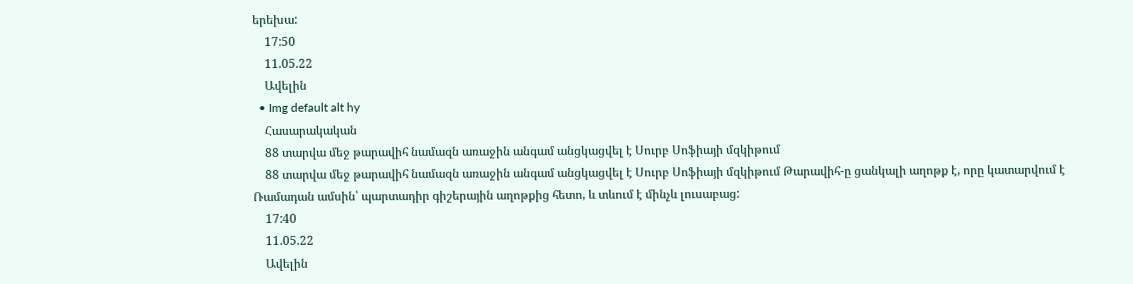երեխա:
    17:50
    11.05.22
    Ավելին
  • Img default alt hy
    Հասարակական
    88 տարվա մեջ թարավիհ նամազն առաջին անգամ անցկացվել է Սուրբ Սոֆիայի մզկիթում
    88 տարվա մեջ թարավիհ նամազն առաջին անգամ անցկացվել է Սուրբ Սոֆիայի մզկիթում Թարավիհ-ը ցանկալի աղոթք է, որը կատարվում է Ռամադան ամսին՝ պարտադիր գիշերային աղոթքից հետո, և տևում է մինչև լուսաբաց:
    17:40
    11.05.22
    Ավելին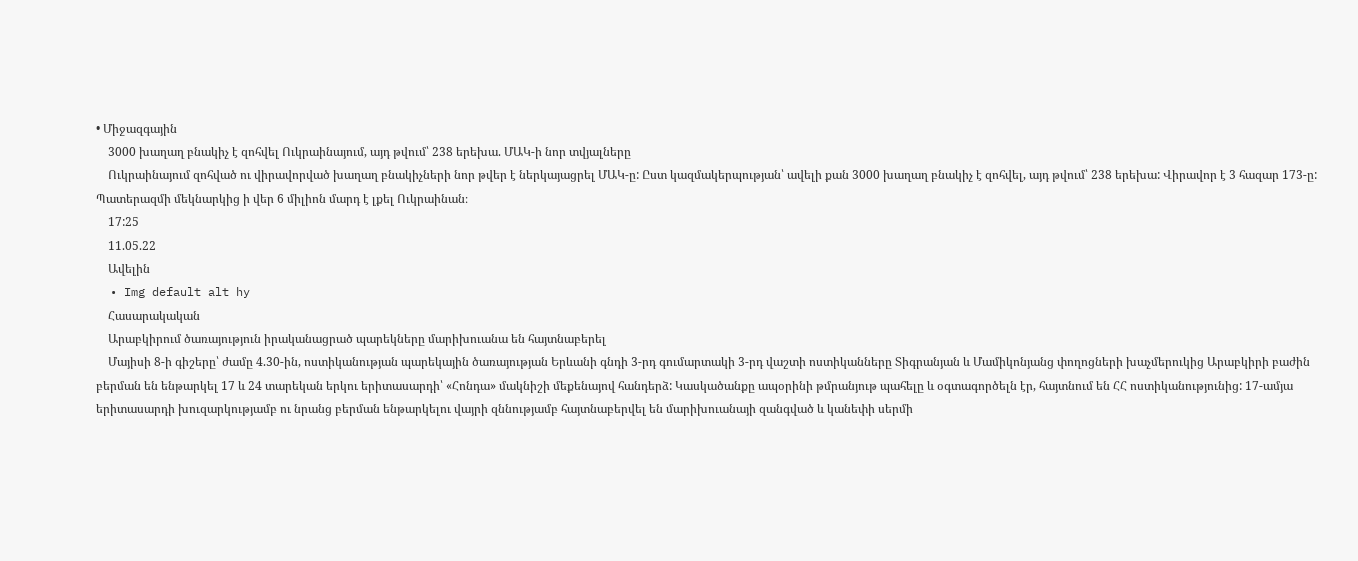• Միջազգային
    3000 խաղաղ բնակիչ է զոհվել Ուկրաինայում, այդ թվում՝ 238 երեխա. ՄԱԿ-ի նոր տվյալները
    Ուկրաինայում զոհված ու վիրավորված խաղաղ բնակիչների նոր թվեր է ներկայացրել ՄԱԿ-ը: Ըստ կազմակերպության՝ ավելի քան 3000 խաղաղ բնակիչ է զոհվել, այդ թվում՝ 238 երեխա: Վիրավոր է 3 հազար 173-ը: Պատերազմի մեկնարկից ի վեր 6 միլիոն մարդ է լքել Ուկրաինան։
    17:25
    11.05.22
    Ավելին
  • Img default alt hy
    Հասարակական
    Արաբկիրում ծառայություն իրականացրած պարեկները մարիխուանա են հայտնաբերել
    Մայիսի 8-ի գիշերը՝ ժամը 4.30-ին, ոստիկանության պարեկային ծառայության Երևանի գնդի 3-րդ գումարտակի 3-րդ վաշտի ոստիկանները Տիգրանյան և Մամիկոնյանց փողոցների խաչմերուկից Արաբկիրի բաժին բերման են ենթարկել 17 և 24 տարեկան երկու երիտասարդի՝ «Հոնդա» մակնիշի մեքենայով հանդերձ: Կասկածանքը ապօրինի թմրանյութ պահելը և օգտագործելն էր, հայտնում են ՀՀ ոստիկանությունից: 17-ամյա երիտասարդի խուզարկությամբ ու նրանց բերման ենթարկելու վայրի զննությամբ հայտնաբերվել են մարիխուանայի զանգված և կանեփի սերմի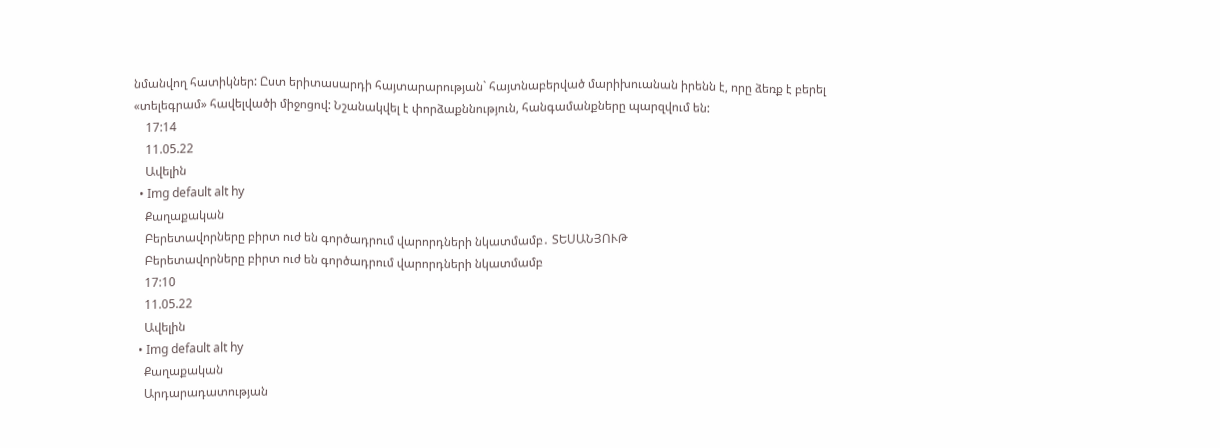նմանվող հատիկներ: Ըստ երիտասարդի հայտարարության` հայտնաբերված մարիխուանան իրենն է, որը ձեռք է բերել «տելեգրամ» հավելվածի միջոցով: Նշանակվել է փորձաքննություն, հանգամանքները պարզվում են:
    17:14
    11.05.22
    Ավելին
  • Img default alt hy
    Քաղաքական
    Բերետավորները բիրտ ուժ են գործադրում վարորդների նկատմամբ․ ՏԵՍԱՆՅՈՒԹ
    Բերետավորները բիրտ ուժ են գործադրում վարորդների նկատմամբ
    17:10
    11.05.22
    Ավելին
  • Img default alt hy
    Քաղաքական
    Արդարադատության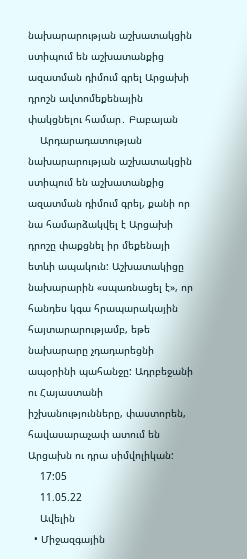նախարարության աշխատակցին ստիպում են աշխատանքից ազատման դիմում գրել Արցախի դրոշն ավտոմեքենային փակցնելու համար․ Բաբայան
    Արդարադատության նախարարության աշխատակցին ստիպում են աշխատանքից ազատման դիմում գրել, քանի որ նա համարձակվել է Արցախի դրոշը փաքցնել իր մեքենայի ետևի ապակուն: Աշխատակիցը նախարարին «սպառնացել է», որ հանդես կգա հրապարակային հայտարարությամբ, եթե նախարարը չդադարեցնի ապօրինի պահանջը: Ադրբեջանի ու Հայաստանի իշխանությունները, փաստորեն, հավասարաչափ ատում են Արցախն ու դրա սիմվոլիկան:
    17:05
    11.05.22
    Ավելին
  • Միջազգային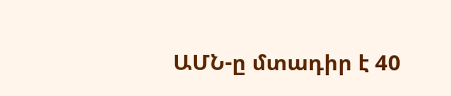ԱՄՆ-ը մտադիր է 40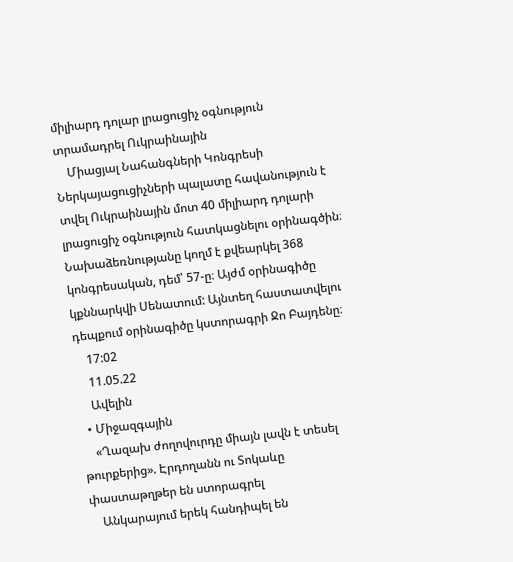միլիարդ դոլար լրացուցիչ օգնություն տրամադրել Ուկրաինային
    Միացյալ Նահանգների Կոնգրեսի Ներկայացուցիչների պալատը հավանություն է տվել Ուկրաինային մոտ 40 միլիարդ դոլարի լրացուցիչ օգնություն հատկացնելու օրինագծին։ Նախաձեռնությանը կողմ է քվեարկել 368 կոնգրեսական, դեմ՝ 57-ը։ Այժմ օրինագիծը կքննարկվի Սենատում: Այնտեղ հաստատվելու դեպքում օրինագիծը կստորագրի Ջո Բայդենը։
    17:02
    11.05.22
    Ավելին
  • Միջազգային
    «Ղազախ ժողովուրդը միայն լավն է տեսել թուրքերից». Էրդողանն ու Տոկաևը փաստաթղթեր են ստորագրել
    Անկարայում երեկ հանդիպել են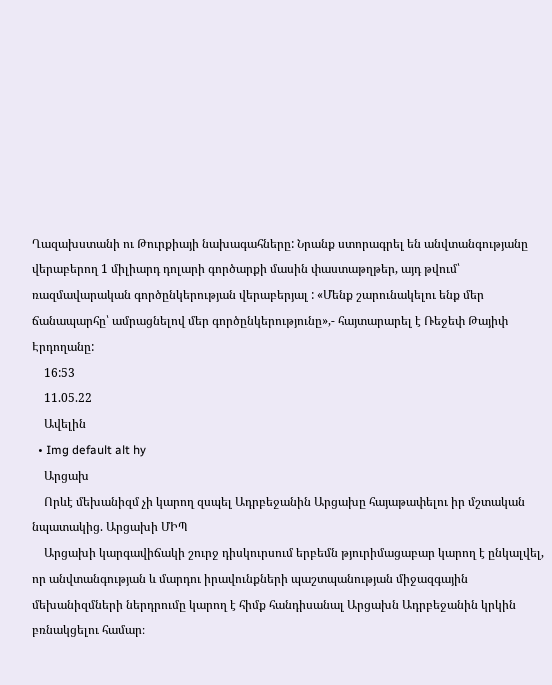Ղազախստանի ու Թուրքիայի նախագահները: Նրանք ստորագրել են անվտանգությանը վերաբերող 1 միլիարդ դոլարի գործարքի մասին փաստաթղթեր, այդ թվում՝ ռազմավարական գործընկերության վերաբերյալ : «Մենք շարունակելու ենք մեր ճանապարհը՝ ամրացնելով մեր գործընկերությունը»,- հայտարարել է Ռեջեփ Թայիփ Էրդողանը:
    16:53
    11.05.22
    Ավելին
  • Img default alt hy
    Արցախ
    Որևէ մեխանիզմ չի կարող զսպել Ադրբեջանին Արցախը հայաթափելու իր մշտական նպատակից. Արցախի ՄԻՊ
    Արցախի կարգավիճակի շուրջ դիսկուրսում երբեմն թյուրիմացաբար կարող է ընկալվել, որ անվտանգության և մարդու իրավունքների պաշտպանության միջազգային մեխանիզմների ներդրումը կարող է հիմք հանդիսանալ Արցախն Ադրբեջանին կրկին բռնակցելու համար։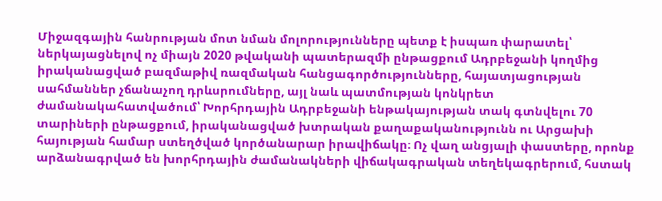Միջազգային հանրության մոտ նման մոլորությունները պետք է իսպառ փարատել՝ ներկայացնելով ոչ միայն 2020 թվականի պատերազմի ընթացքում Ադրբեջանի կողմից իրականացված բազմաթիվ ռազմական հանցագործությունները, հայատյացության սահմաններ չճանաչող դրևսրումները, այլ նաև պատմության կոնկրետ ժամանակահատվածում՝ Խորհրդային Ադրբեջանի ենթակայության տակ գտնվելու 70 տարիների ընթացքում, իրականացված խտրական քաղաքականությունն ու Արցախի հայության համար ստեղծված կործանարար իրավիճակը։ Ոչ վաղ անցյալի փաստերը, որոնք արձանագրված են խորհրդային ժամանակների վիճակագրական տեղեկագրերում, հստակ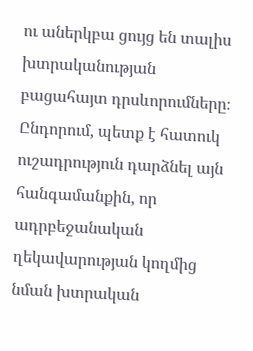ու աներկբա ցույց են տալիս խտրականության բացահայտ դրսևորումները։ Ընդորում, պետք է հատուկ ուշադրություն դարձնել այն հանգամանքին, որ ադրբեջանական ղեկավարության կողմից նման խտրական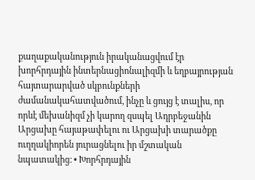քաղաքականություն իրականացվում էր խորհրդային ինտերնացիոնալիզմի և եղբայրության հայտարարված սկբունքների ժամանակահատվածում, ինչը և ցույց է տալիս, որ որևէ մեխանիզմ չի կարող զսպել Ադրբեջանին Արցախը հայաթափելու ու Արցախի տարածքը ուղղակիորեն յուրացնելու իր մշտական նպատակից։ • Խորհրդային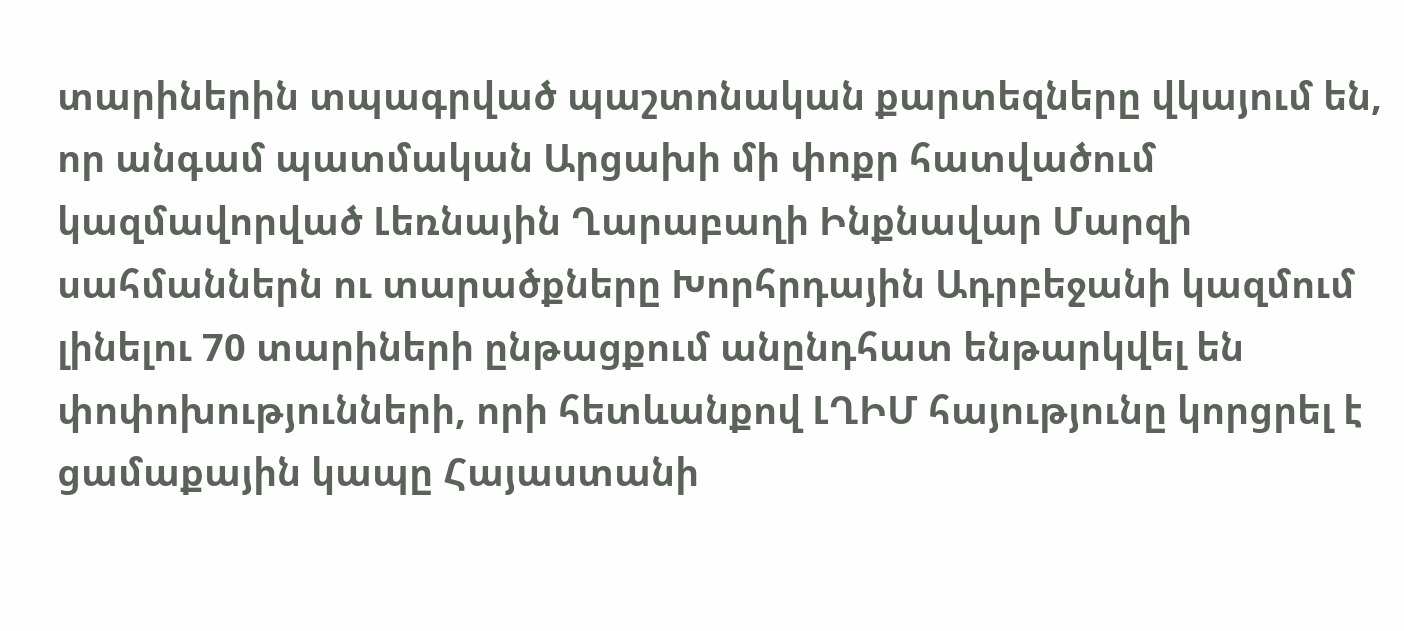տարիներին տպագրված պաշտոնական քարտեզները վկայում են, որ անգամ պատմական Արցախի մի փոքր հատվածում կազմավորված Լեռնային Ղարաբաղի Ինքնավար Մարզի սահմաններն ու տարածքները Խորհրդային Ադրբեջանի կազմում լինելու 70 տարիների ընթացքում անընդհատ ենթարկվել են փոփոխությունների, որի հետևանքով ԼՂԻՄ հայությունը կորցրել է ցամաքային կապը Հայաստանի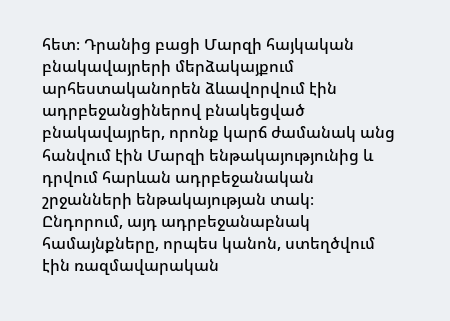հետ։ Դրանից բացի Մարզի հայկական բնակավայրերի մերձակայքում արհեստականորեն ձևավորվում էին ադրբեջանցիներով բնակեցված բնակավայրեր, որոնք կարճ ժամանակ անց հանվում էին Մարզի ենթակայությունից և դրվում հարևան ադրբեջանական շրջանների ենթակայության տակ։ Ընդորում, այդ ադրբեջանաբնակ համայնքները, որպես կանոն, ստեղծվում էին ռազմավարական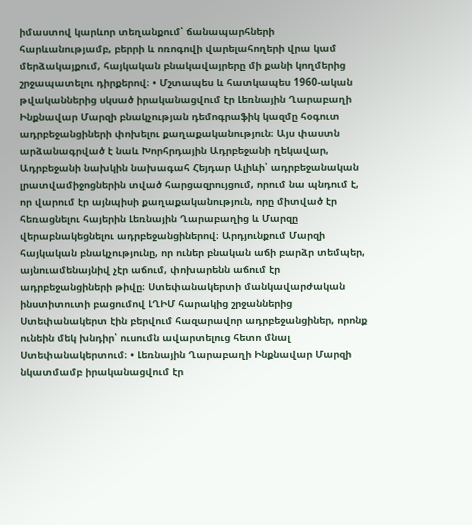իմաստով կարևոր տեղանքում՝ ճանապարհների հարևանությամբ, բերրի և ոռոգովի վարելահողերի վրա կամ մերձակայքում, հայկական բնակավայրերը մի քանի կողմերից շրջապատելու դիրքերով։ • Մշտապես և հատկապես 1960-ական թվականներից սկսած իրականացվում էր Լեռնային Ղարաբաղի Ինքնավար Մարզի բնակչության դեմոգրաֆիկ կազմը հօգուտ ադրբեջանցիների փոխելու քաղաքականություն։ Այս փաստն արձանագրված է նաև Խորհրդային Ադրբեջանի ղեկավար, Ադրբեջանի նախկին նախագահ Հեյդար Ալիևի՝ ադրբեջանական լրատվամիջոցներին տված հարցազրույցում, որում նա պնդում է, որ վարում էր այնպիսի քաղաքականություն, որը միտված էր հեռացնելու հայերին Լեռնային Ղարաբաղից և Մարզը վերաբնակեցնելու ադրբեջանցիներով։ Արդյունքում Մարզի հայկական բնակչությունը, որ ուներ բնական աճի բարձր տեմպեր, այնուամենայնիվ չէր աճում, փոխարենն աճում էր ադրբեջանցիների թիվը։ Ստեփանակերտի մանկավարժական ինստիտուտի բացումով ԼՂԻՄ հարակից շրջաններից Ստեփանակերտ էին բերվում հազարավոր ադրբեջանցիներ, որոնք ունեին մեկ խնդիր՝ ուսումն ավարտելուց հետո մնալ Ստեփանակերտում։ • Լեռնային Ղարաբաղի Ինքնավար Մարզի նկատմամբ իրականացվում էր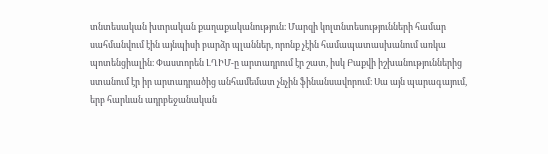տնտեսական խտրական քաղաքականություն։ Մարզի կոլտնտեսությունների համար սահմանվում էին այնպիսի բարձր պլաններ, որոնք չէին համապատասխանում առկա պոտենցիալին։ Փաստորեն ԼՂԻՄ-ը արտադրում էր շատ, իսկ Բաքվի իշխանություններից ստանում էր իր արտադրածից անհամեմատ չնչին ֆինանսավորում։ Սա այն պարագայում, երբ հարևան ադրբեջանական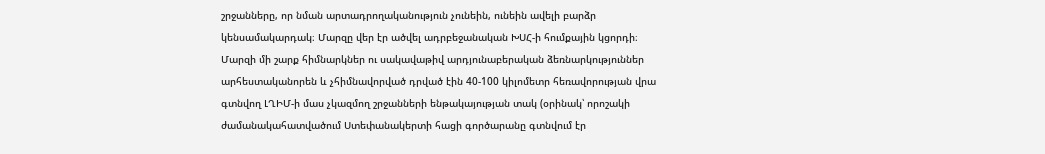շրջանները, որ նման արտադրողականություն չունեին, ունեին ավելի բարձր կենսամակարդակ։ Մարզը վեր էր ածվել ադրբեջանական ԽՍՀ-ի հումքային կցորդի։ Մարզի մի շարք հիմնարկներ ու սակավաթիվ արդյունաբերական ձեռնարկություններ արհեստականորեն և չհիմնավորված դրված էին 40-100 կիլոմետր հեռավորության վրա գտնվող ԼՂԻՄ-ի մաս չկազմող շրջանների ենթակայության տակ (օրինակ՝ որոշակի ժամանակահատվածում Ստեփանակերտի հացի գործարանը գտնվում էր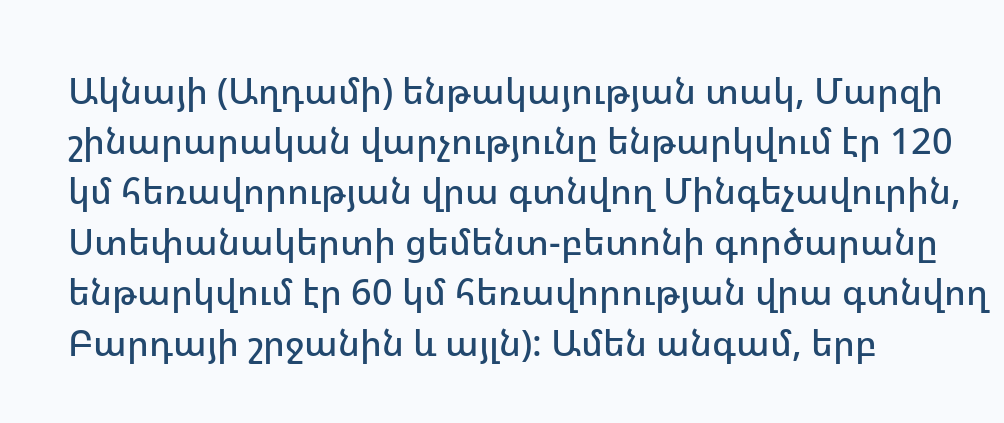Ակնայի (Աղդամի) ենթակայության տակ, Մարզի շինարարական վարչությունը ենթարկվում էր 120 կմ հեռավորության վրա գտնվող Մինգեչավուրին, Ստեփանակերտի ցեմենտ-բետոնի գործարանը ենթարկվում էր 60 կմ հեռավորության վրա գտնվող Բարդայի շրջանին և այլն): Ամեն անգամ, երբ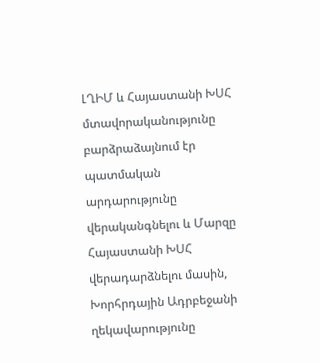ԼՂԻՄ և Հայաստանի ԽՍՀ մտավորականությունը բարձրաձայնում էր պատմական արդարությունը վերականգնելու և Մարզը Հայաստանի ԽՍՀ վերադարձնելու մասին, Խորհրդային Ադրբեջանի ղեկավարությունը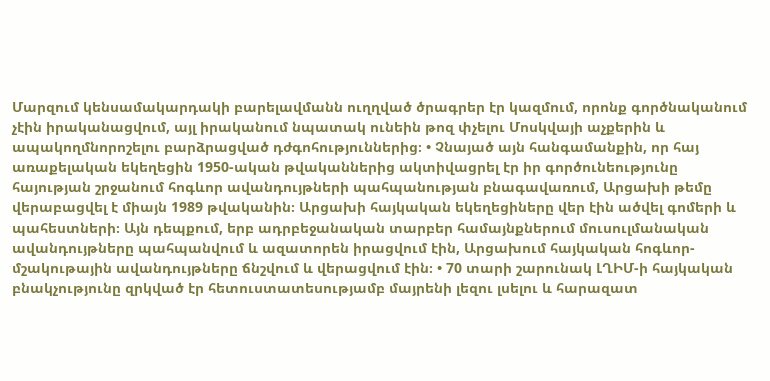Մարզում կենսամակարդակի բարելավմանն ուղղված ծրագրեր էր կազմում, որոնք գործնականում չէին իրականացվում, այլ իրականում նպատակ ունեին թոզ փչելու Մոսկվայի աչքերին և ապակողմնորոշելու բարձրացված դժգոհություններից։ • Չնայած այն հանգամանքին, որ հայ առաքելական եկեղեցին 1950-ական թվականներից ակտիվացրել էր իր գործունեությունը հայության շրջանում հոգևոր ավանդույթների պահպանության բնագավառում, Արցախի թեմը վերաբացվել է միայն 1989 թվականին։ Արցախի հայկական եկեղեցիները վեր էին ածվել գոմերի և պահեստների։ Այն դեպքում, երբ ադրբեջանական տարբեր համայնքներում մուսուլմանական ավանդույթները պահպանվում և ազատորեն իրացվում էին, Արցախում հայկական հոգևոր-մշակութային ավանդույթները ճնշվում և վերացվում էին։ • 70 տարի շարունակ ԼՂԻՄ-ի հայկական բնակչությունը զրկված էր հետուստատեսությամբ մայրենի լեզու լսելու և հարազատ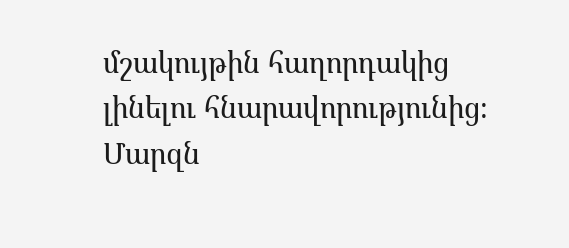մշակույթին հաղորդակից լինելու հնարավորությունից։ Մարզն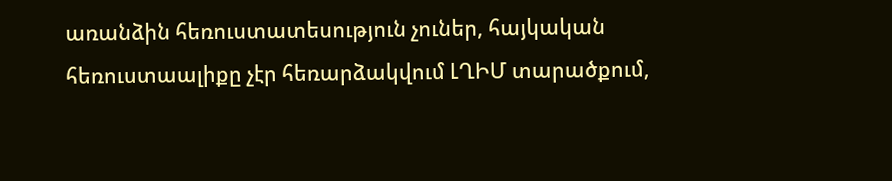առանձին հեռուստատեսություն չուներ, հայկական հեռուստաալիքը չէր հեռարձակվում ԼՂԻՄ տարածքում,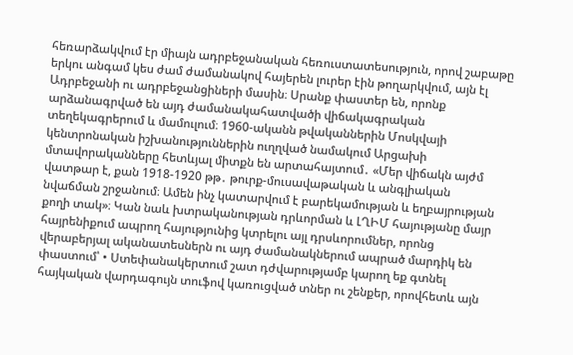հեռարձակվում էր միայն ադրբեջանական հեռուստատեսություն, որով շաբաթը երկու անգամ կես ժամ ժամանակով հայերեն լուրեր էին թողարկվում, այն էլ Ադրբեջանի ու ադրբեջանցիների մասին։ Սրանք փաստեր են, որոնք արձանագրված են այդ ժամանակահատվածի վիճակագրական տեղեկագրերում և մամուլում։ 1960-ականն թվականներին Մոսկվայի կենտրոնական իշխանություններին ուղղված նամակում Արցախի մտավորականները հետևյալ միտքն են արտահայտում․ «Մեր վիճակն այժմ վատթար է, քան 1918-1920 թթ․ թուրք-մուսավաթական և անգլիական նվաճման շրջանում։ Ամեն ինչ կատարվում է բարեկամության և եղբայրության քողի տակ»։ Կան նաև խտրականության դրևորման և ԼՂԻՄ հայությանը մայր հայրենիքում ապրող հայությունից կտրելու այլ դրսևորումներ, որոնց վերաբերյալ ականատեսներն ու այդ ժամանակներում ապրած մարդիկ են փաստում՝ • Ստեփանակերտում շատ դժվարությամբ կարող եք գտնել հայկական վարդագույն տուֆով կառուցված տներ ու շենքեր, որովհետև այն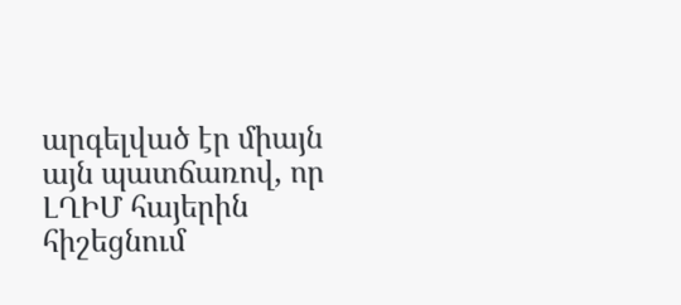արգելված էր միայն այն պատճառով, որ ԼՂԻՄ հայերին հիշեցնում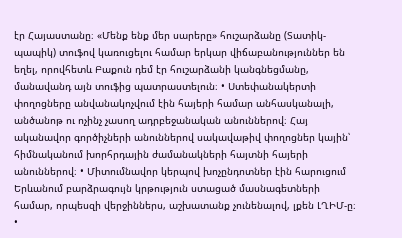էր Հայաստանը։ «Մենք ենք մեր սարերը» հուշարձանը (Տատիկ-պապիկ) տուֆով կառուցելու համար երկար վիճաբանություններ են եղել, որովհետև Բաքուն դեմ էր հուշարձանի կանգնեցմանը, մանավանդ այն տուֆից պատրաստելուն։ • Ստեփանակերտի փողոցները անվանակոչվում էին հայերի համար անհասկանալի, անծանոթ ու ոչինչ չասող ադրբեջանական անուններով։ Հայ ականավոր գործիչների անուններով սակավաթիվ փողոցներ կային՝ հիմնականում խորհրդային ժամանակների հայտնի հայերի անուններով։ • Միտումնավոր կերպով խոչընդոտներ էին հարուցում Երևանում բարձրագույն կրթություն ստացած մասնագետների համար, որպեսզի վերջիններս, աշխատանք չունենալով, լքեն ԼՂԻՄ-ը։ •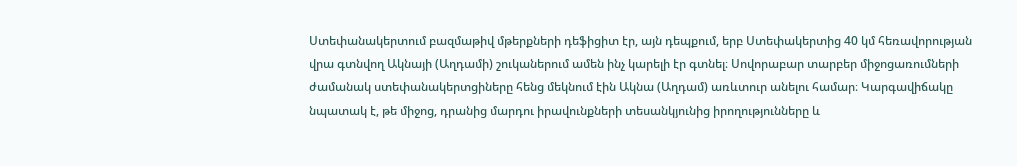Ստեփանակերտում բազմաթիվ մթերքների դեֆիցիտ էր, այն դեպքում, երբ Ստեփակերտից 40 կմ հեռավորության վրա գտնվող Ակնայի (Աղդամի) շուկաներում ամեն ինչ կարելի էր գտնել։ Սովորաբար տարբեր միջոցառումների ժամանակ ստեփանակերտցիները հենց մեկնում էին Ակնա (Աղդամ) առևտուր անելու համար։ Կարգավիճակը նպատակ է, թե միջոց, դրանից մարդու իրավունքների տեսանկյունից իրողությունները և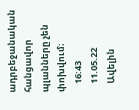ադրբեջանական հանցավոր պլանները չեն փոխվում։
    16:43
    11.05.22
    Ավելին